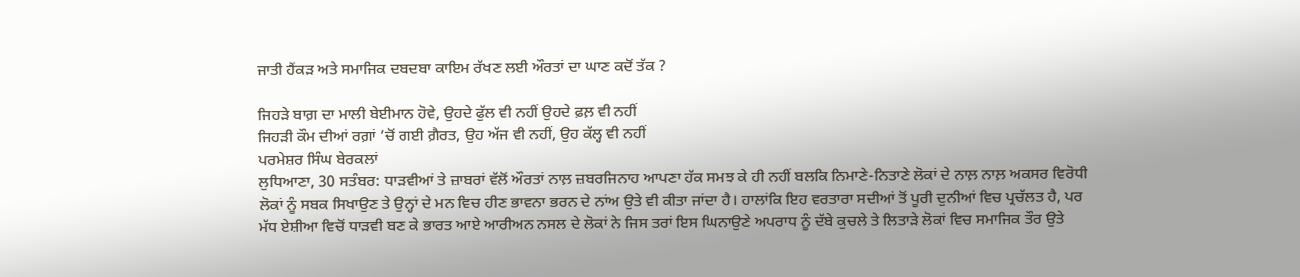ਜਾਤੀ ਹੈਂਕੜ ਅਤੇ ਸਮਾਜਿਕ ਦਬਦਬਾ ਕਾਇਮ ਰੱਖਣ ਲਈ ਔਰਤਾਂ ਦਾ ਘਾਣ ਕਦੋਂ ਤੱਕ ?

ਜਿਹੜੇ ਬਾਗ਼ ਦਾ ਮਾਲੀ ਬੇਈਮਾਨ ਹੋਵੇ, ਉਹਦੇ ਫੁੱਲ ਵੀ ਨਹੀਂ ਉਹਦੇ ਫ਼ਲ਼ ਵੀ ਨਹੀਂ
ਜਿਹੜੀ ਕੌਮ ਦੀਆਂ ਰਗ਼ਾਂ ’ਚੋਂ ਗਈ ਗ਼ੈਰਤ, ਉਹ ਅੱਜ ਵੀ ਨਹੀਂ, ਉਹ ਕੱਲ੍ਹ ਵੀ ਨਹੀਂ
ਪਰਮੇਸ਼ਰ ਸਿੰਘ ਬੇਰਕਲਾਂ
ਲੁਧਿਆਣਾ, 30 ਸਤੰਬਰ: ਧਾੜਵੀਆਂ ਤੇ ਜ਼ਾਬਰਾਂ ਵੱਲੋਂ ਔਰਤਾਂ ਨਾਲ਼ ਜ਼ਬਰਜਿਨਾਹ ਆਪਣਾ ਹੱਕ ਸਮਝ ਕੇ ਹੀ ਨਹੀਂ ਬਲਕਿ ਨਿਮਾਣੇ-ਨਿਤਾਣੇ ਲੋਕਾਂ ਦੇ ਨਾਲ਼ ਨਾਲ਼ ਅਕਸਰ ਵਿਰੋਧੀ ਲੋਕਾਂ ਨੂੰ ਸਬਕ ਸਿਖਾਉਣ ਤੇ ਉਨ੍ਹਾਂ ਦੇ ਮਨ ਵਿਚ ਹੀਣ ਭਾਵਨਾ ਭਰਨ ਦੇ ਨਾਂਅ ਉਤੇ ਵੀ ਕੀਤਾ ਜਾਂਦਾ ਹੈ। ਹਾਲਾਂਕਿ ਇਹ ਵਰਤਾਰਾ ਸਦੀਆਂ ਤੋਂ ਪੂਰੀ ਦੁਨੀਆਂ ਵਿਚ ਪ੍ਰਚੱਲਤ ਹੈ, ਪਰ ਮੱਧ ਏਸ਼ੀਆ ਵਿਚੋਂ ਧਾੜਵੀ ਬਣ ਕੇ ਭਾਰਤ ਆਏ ਆਰੀਅਨ ਨਸਲ ਦੇ ਲੋਕਾਂ ਨੇ ਜਿਸ ਤਰਾਂ ਇਸ ਘਿਨਾਉਣੇ ਅਪਰਾਧ ਨੂੰ ਦੱਬੇ ਕੁਚਲੇ ਤੇ ਲਿਤਾੜੇ ਲੋਕਾਂ ਵਿਚ ਸਮਾਜਿਕ ਤੌਰ ਉਤੇ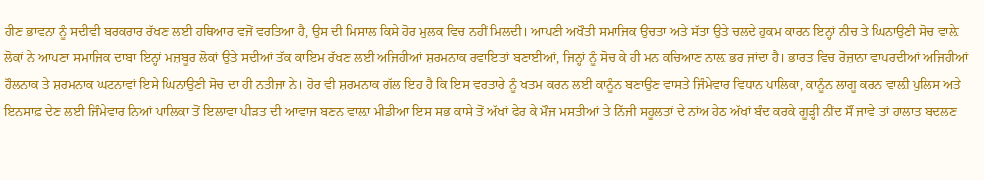ਹੀਣ ਭਾਵਨਾ ਨੂੰ ਸਦੀਵੀ ਬਰਕਰਾਰ ਰੱਖਣ ਲਈ ਹਥਿਆਰ ਵਜੋਂ ਵਰਤਿਆ ਹੈ, ਉਸ ਦੀ ਮਿਸਾਲ ਕਿਸੇ ਹੋਰ ਮੁਲਕ ਵਿਚ ਨਹੀਂ ਮਿਲਦੀ। ਆਪਣੀ ਅਖੌਤੀ ਸਮਾਜਿਕ ਉਚਤਾ ਅਤੇ ਸੱਤਾ ਉਤੇ ਚਲਦੇ ਹੁਕਮ ਕਾਰਨ ਇਨ੍ਹਾਂ ਨੀਚ ਤੇ ਘਿਨਾਉਣੀ ਸੋਚ ਵਾਲ਼ੇ ਲੋਕਾਂ ਨੇ ਆਪਣਾ ਸਮਾਜਿਕ ਦਾਬਾ ਇਨ੍ਹਾਂ ਮਜ਼ਬੂਰ ਲੋਕਾਂ ਉਤੇ ਸਦੀਆਂ ਤੱਕ ਕਾਇਮ ਰੱਖਣ ਲਈ ਅਜਿਹੀਆਂ ਸ਼ਰਮਨਾਕ ਰਵਾਇਤਾਂ ਬਣਾਈਆਂ, ਜਿਨ੍ਹਾਂ ਨੂੰ ਸੋਚ ਕੇ ਹੀ ਮਨ ਕਚਿਆਣ ਨਾਲ਼ ਭਰ ਜਾਂਦਾ ਹੈ। ਭਾਰਤ ਵਿਚ ਰੋਜ਼ਾਨਾ ਵਾਪਰਦੀਆਂ ਅਜਿਹੀਆਂ ਹੌਲਨਾਕ ਤੇ ਸ਼ਰਮਨਾਕ ਘਟਨਾਵਾਂ ਇਸੇ ਘਿਨਾਉਣੀ ਸੋਚ ਦਾ ਹੀ ਨਤੀਜਾ ਨੇ। ਹੋਰ ਵੀ ਸ਼ਰਮਨਾਕ ਗੱਲ ਇਹ ਹੈ ਕਿ ਇਸ ਵਰਤਾਰੇ ਨੂੰ ਖਤਮ ਕਰਨ ਲਈ ਕਾਨੂੰਨ ਬਣਾਉਣ ਵਾਸਤੇ ਜਿੰਮੇਵਾਰ ਵਿਧਾਨ ਪਾਲਿਕਾ, ਕਾਨੂੰਨ ਲਾਗੂ ਕਰਨ ਵਾਲ਼ੀ ਪੁਲਿਸ ਅਤੇ ਇਨਸਾਫ਼ ਦੇਣ ਲਈ ਜਿੰਮੇਵਾਰ ਨਿਆਂ ਪਾਲਿਕਾ ਤੋਂ ਇਲਾਵਾ ਪੀੜਤ ਦੀ ਆਵਾਜ ਬਣਨ ਵਾਲ਼ਾ ਮੀਡੀਆ ਇਸ ਸਭ ਕਾਸੇ ਤੋਂ ਅੱਖਾਂ ਫੇਰ ਕੇ ਮੌਜ ਮਸਤੀਆਂ ਤੇ ਨਿੱਜੀ ਸਹੂਲਤਾਂ ਦੇ ਨਾਂਅ ਹੇਠ ਅੱਖਾਂ ਬੰਦ ਕਰਕੇ ਗੂੜ੍ਹੀ ਨੀਂਦ ਸੌਂ ਜਾਵੇ ਤਾਂ ਹਾਲਾਤ ਬਦਲਣ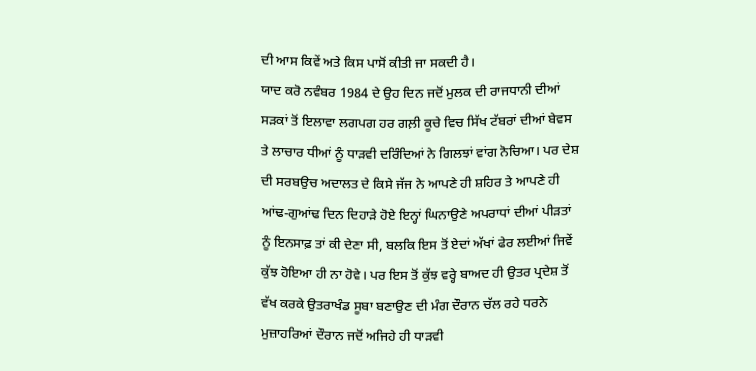ਦੀ ਆਸ ਕਿਵੇਂ ਅਤੇ ਕਿਸ ਪਾਸੋਂ ਕੀਤੀ ਜਾ ਸਕਦੀ ਹੈ।
ਯਾਦ ਕਰੋ ਨਵੰਬਰ 1984 ਦੇ ਉਹ ਦਿਨ ਜਦੋਂ ਮੁਲਕ ਦੀ ਰਾਜਧਾਨੀ ਦੀਆਂ ਸੜਕਾਂ ਤੋਂ ਇਲਾਵਾ ਲਗਪਗ ਹਰ ਗਲ਼ੀ ਕੂਚੇ ਵਿਚ ਸਿੱਖ ਟੱਬਰਾਂ ਦੀਆਂ ਬੇਵਸ ਤੇ ਲਾਚਾਰ ਧੀਆਂ ਨੂੰ ਧਾੜਵੀ ਦਰਿੰਦਿਆਂ ਨੇ ਗਿਲਝਾਂ ਵਾਂਗ ਨੋਚਿਆ। ਪਰ ਦੇਸ਼ ਦੀ ਸਰਬਉਚ ਅਦਾਲਤ ਦੇ ਕਿਸੇ ਜੱਜ ਨੇ ਆਪਣੇ ਹੀ ਸ਼ਹਿਰ ਤੇ ਆਪਣੇ ਹੀ ਆਂਢ-ਗੁਆਂਢ ਦਿਨ ਦਿਹਾੜੇ ਹੋਏ ਇਨ੍ਹਾਂ ਘਿਨਾਉਣੇ ਅਪਰਾਧਾਂ ਦੀਆਂ ਪੀੜਤਾਂ ਨੂੰ ਇਨਸਾਫ਼ ਤਾਂ ਕੀ ਦੇਣਾ ਸੀ, ਬਲਕਿ ਇਸ ਤੋਂ ਏਦਾਂ ਅੱਖਾਂ ਫੇਰ ਲਈਆਂ ਜਿਵੇਂ ਕੁੱਝ ਹੋਇਆ ਹੀ ਨਾ ਹੋਵੇ। ਪਰ ਇਸ ਤੋਂ ਕੁੱਝ ਵਰ੍ਹੇ ਬਾਅਦ ਹੀ ਉਤਰ ਪ੍ਰਦੇਸ਼ ਤੋਂ ਵੱਖ ਕਰਕੇ ਉਤਰਾਖੰਡ ਸੂਬਾ ਬਣਾਉਣ ਦੀ ਮੰਗ ਦੌਰਾਨ ਚੱਲ ਰਹੇ ਧਰਨੇ ਮੁਜ਼ਾਹਰਿਆਂ ਦੌਰਾਨ ਜਦੋਂ ਅਜਿਹੇ ਹੀ ਧਾੜਵੀ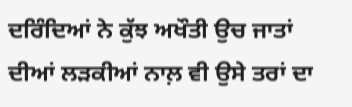ਦਰਿੰਦਿਆਂ ਨੇ ਕੁੱਝ ਅਖੌਤੀ ਉਚ ਜਾਤਾਂ ਦੀਆਂ ਲੜਕੀਆਂ ਨਾਲ਼ ਵੀ ਉਸੇ ਤਰਾਂ ਦਾ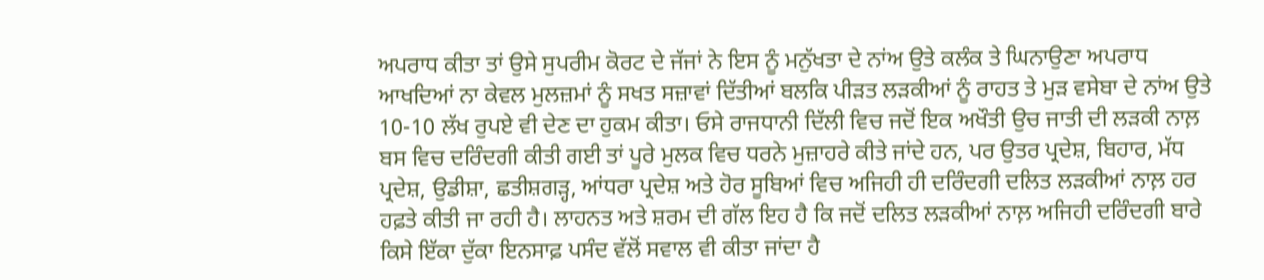ਅਪਰਾਧ ਕੀਤਾ ਤਾਂ ਉਸੇ ਸੁਪਰੀਮ ਕੋਰਟ ਦੇ ਜੱਜਾਂ ਨੇ ਇਸ ਨੂੰ ਮਨੁੱਖਤਾ ਦੇ ਨਾਂਅ ਉਤੇ ਕਲੰਕ ਤੇ ਘਿਨਾਉਣਾ ਅਪਰਾਧ ਆਖਦਿਆਂ ਨਾ ਕੇਵਲ ਮੁਲਜ਼ਮਾਂ ਨੂੰ ਸਖਤ ਸਜ਼ਾਵਾਂ ਦਿੱਤੀਆਂ ਬਲਕਿ ਪੀੜਤ ਲੜਕੀਆਂ ਨੂੰ ਰਾਹਤ ਤੇ ਮੁੜ ਵਸੇਬਾ ਦੇ ਨਾਂਅ ਉਤੇ 10-10 ਲੱਖ ਰੁਪਏ ਵੀ ਦੇਣ ਦਾ ਹੁਕਮ ਕੀਤਾ। ਓਸੇ ਰਾਜਧਾਨੀ ਦਿੱਲੀ ਵਿਚ ਜਦੋਂ ਇਕ ਅਖੌਤੀ ਉਚ ਜਾਤੀ ਦੀ ਲੜਕੀ ਨਾਲ਼ ਬਸ ਵਿਚ ਦਰਿੰਦਗੀ ਕੀਤੀ ਗਈ ਤਾਂ ਪੂਰੇ ਮੁਲਕ ਵਿਚ ਧਰਨੇ ਮੁਜ਼ਾਹਰੇ ਕੀਤੇ ਜਾਂਦੇ ਹਨ, ਪਰ ਉਤਰ ਪ੍ਰਦੇਸ਼, ਬਿਹਾਰ, ਮੱਧ ਪ੍ਰਦੇਸ਼, ਉਡੀਸ਼ਾ, ਛਤੀਸ਼ਗੜ੍ਹ, ਆਂਧਰਾ ਪ੍ਰਦੇਸ਼ ਅਤੇ ਹੋਰ ਸੂਬਿਆਂ ਵਿਚ ਅਜਿਹੀ ਹੀ ਦਰਿੰਦਗੀ ਦਲਿਤ ਲੜਕੀਆਂ ਨਾਲ਼ ਹਰ ਹਫ਼ਤੇ ਕੀਤੀ ਜਾ ਰਹੀ ਹੈ। ਲਾਹਨਤ ਅਤੇ ਸ਼ਰਮ ਦੀ ਗੱਲ ਇਹ ਹੈ ਕਿ ਜਦੋਂ ਦਲਿਤ ਲੜਕੀਆਂ ਨਾਲ਼ ਅਜਿਹੀ ਦਰਿੰਦਗੀ ਬਾਰੇ ਕਿਸੇ ਇੱਕਾ ਦੁੱਕਾ ਇਨਸਾਫ਼ ਪਸੰਦ ਵੱਲੋਂ ਸਵਾਲ ਵੀ ਕੀਤਾ ਜਾਂਦਾ ਹੈ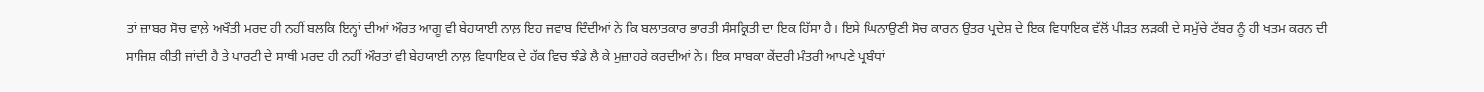ਤਾਂ ਜ਼ਾਬਰ ਸੋਚ ਵਾਲ਼ੇ ਅਖੌਤੀ ਮਰਦ ਹੀ ਨਹੀਂ ਬਲਕਿ ਇਨ੍ਹਾਂ ਦੀਆਂ ਔਰਤ ਆਗੂ ਵੀ ਬੇਹਯਾਈ ਨਾਲ਼ ਇਹ ਜਵਾਬ ਦਿੰਦੀਆਂ ਨੇ ਕਿ ਬਲਾਤਕਾਰ ਭਾਰਤੀ ਸੰਸਕ੍ਰਿਤੀ ਦਾ ਇਕ ਹਿੱਸਾ ਹੈ। ਇਸੇ ਘਿਨਾਉਣੀ ਸੋਚ ਕਾਰਨ ਉਤਰ ਪ੍ਰਦੇਸ਼ ਦੇ ਇਕ ਵਿਧਾਇਕ ਵੱਲੋਂ ਪੀੜਤ ਲੜਕੀ ਦੇ ਸਮੁੱਚੇ ਟੱਬਰ ਨੂੰ ਹੀ ਖਤਮ ਕਰਨ ਦੀ ਸਾਜਿਸ਼ ਕੀਤੀ ਜਾਂਦੀ ਹੈ ਤੇ ਪਾਰਟੀ ਦੇ ਸਾਥੀ ਮਰਦ ਹੀ ਨਹੀਂ ਔਰਤਾਂ ਵੀ ਬੇਹਯਾਈ ਨਾਲ਼ ਵਿਧਾਇਕ ਦੇ ਹੱਕ ਵਿਚ ਝੰਡੇ ਲੈ ਕੇ ਮੁਜ਼ਾਹਰੇ ਕਰਦੀਆਂ ਨੇ। ਇਕ ਸਾਬਕਾ ਕੇਂਦਰੀ ਮੰਤਰੀ ਆਪਣੇ ਪ੍ਰਬੰਧਾਂ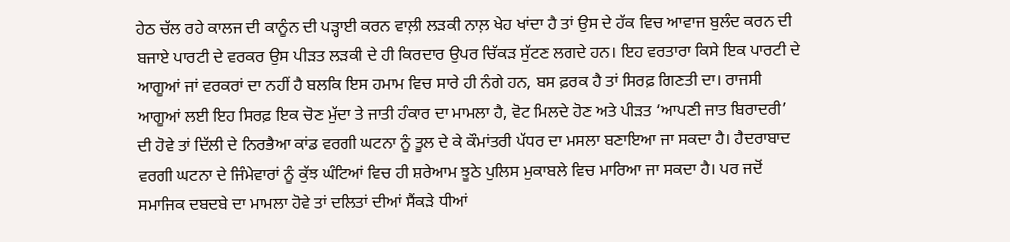ਹੇਠ ਚੱਲ ਰਹੇ ਕਾਲਜ ਦੀ ਕਾਨੂੰਨ ਦੀ ਪੜ੍ਹਾਈ ਕਰਨ ਵਾਲ਼ੀ ਲੜਕੀ ਨਾਲ਼ ਖੇਹ ਖਾਂਦਾ ਹੈ ਤਾਂ ਉਸ ਦੇ ਹੱਕ ਵਿਚ ਆਵਾਜ ਬੁਲੰਦ ਕਰਨ ਦੀ ਬਜਾਏ ਪਾਰਟੀ ਦੇ ਵਰਕਰ ਉਸ ਪੀੜਤ ਲੜਕੀ ਦੇ ਹੀ ਕਿਰਦਾਰ ਉਪਰ ਚਿੱਕੜ ਸੁੱਟਣ ਲਗਦੇ ਹਨ। ਇਹ ਵਰਤਾਰਾ ਕਿਸੇ ਇਕ ਪਾਰਟੀ ਦੇ ਆਗੂਆਂ ਜਾਂ ਵਰਕਰਾਂ ਦਾ ਨਹੀਂ ਹੈ ਬਲਕਿ ਇਸ ਹਮਾਮ ਵਿਚ ਸਾਰੇ ਹੀ ਨੰਗੇ ਹਨ, ਬਸ ਫ਼ਰਕ ਹੈ ਤਾਂ ਸਿਰਫ਼ ਗਿਣਤੀ ਦਾ। ਰਾਜਸੀ ਆਗੂਆਂ ਲਈ ਇਹ ਸਿਰਫ਼ ਇਕ ਚੋਣ ਮੁੱਦਾ ਤੇ ਜਾਤੀ ਹੰਕਾਰ ਦਾ ਮਾਮਲਾ ਹੈ, ਵੋਟ ਮਿਲਦੇ ਹੋਣ ਅਤੇ ਪੀੜਤ ‘ਆਪਣੀ ਜਾਤ ਬਿਰਾਦਰੀ’ ਦੀ ਹੋਵੇ ਤਾਂ ਦਿੱਲੀ ਦੇ ਨਿਰਭੈਆ ਕਾਂਡ ਵਰਗੀ ਘਟਨਾ ਨੂੰ ਤੂਲ ਦੇ ਕੇ ਕੌਮਾਂਤਰੀ ਪੱਧਰ ਦਾ ਮਸਲਾ ਬਣਾਇਆ ਜਾ ਸਕਦਾ ਹੈ। ਹੈਦਰਾਬਾਦ ਵਰਗੀ ਘਟਨਾ ਦੇ ਜਿੰਮੇਵਾਰਾਂ ਨੂੰ ਕੁੱਝ ਘੰਟਿਆਂ ਵਿਚ ਹੀ ਸ਼ਰੇਆਮ ਝੂਠੇ ਪੁਲਿਸ ਮੁਕਾਬਲੇ ਵਿਚ ਮਾਰਿਆ ਜਾ ਸਕਦਾ ਹੈ। ਪਰ ਜਦੋਂ ਸਮਾਜਿਕ ਦਬਦਬੇ ਦਾ ਮਾਮਲਾ ਹੋਵੇ ਤਾਂ ਦਲਿਤਾਂ ਦੀਆਂ ਸੈਂਕੜੇ ਧੀਆਂ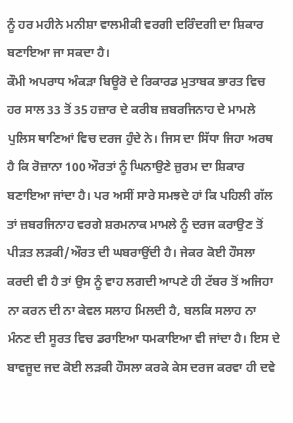ਨੂੰ ਹਰ ਮਹੀਨੇ ਮਨੀਸ਼ਾ ਵਾਲਮੀਕੀ ਵਰਗੀ ਦਰਿੰਦਗੀ ਦਾ ਸ਼ਿਕਾਰ ਬਣਾਇਆ ਜਾ ਸਕਦਾ ਹੈ।
ਕੌਮੀ ਅਪਰਾਧ ਅੰਕੜਾ ਬਿਊਰੋ ਦੇ ਰਿਕਾਰਡ ਮੁਤਾਬਕ ਭਾਰਤ ਵਿਚ ਹਰ ਸਾਲ 33 ਤੋਂ 35 ਹਜ਼ਾਰ ਦੇ ਕਰੀਬ ਜ਼ਬਰਜਿਨਾਹ ਦੇ ਮਾਮਲੇ ਪੁਲਿਸ ਥਾਣਿਆਂ ਵਿਚ ਦਰਜ ਹੁੰਦੇ ਨੇ। ਜਿਸ ਦਾ ਸਿੱਧਾ ਜਿਹਾ ਅਰਥ ਹੈ ਕਿ ਰੋਜ਼ਾਨਾ 100 ਔਰਤਾਂ ਨੂੰ ਘਿਨਾਉਣੇ ਜ਼ੁਰਮ ਦਾ ਸ਼ਿਕਾਰ ਬਣਾਇਆ ਜਾਂਦਾ ਹੈ। ਪਰ ਅਸੀਂ ਸਾਰੇ ਸਮਝਦੇ ਹਾਂ ਕਿ ਪਹਿਲੀ ਗੱਲ ਤਾਂ ਜ਼ਬਰਜਿਨਾਹ ਵਰਗੇ ਸ਼ਰਮਨਾਕ ਮਾਮਲੇ ਨੂੰ ਦਰਜ ਕਰਾਉਣ ਤੋਂ ਪੀੜਤ ਲੜਕੀ/ਔਰਤ ਦੀ ਘਬਰਾਉਂਦੀ ਹੈ। ਜੇਕਰ ਕੋਈ ਹੌਸਲਾ ਕਰਦੀ ਵੀ ਹੈ ਤਾਂ ਉਸ ਨੂੰ ਵਾਹ ਲਗਦੀ ਆਪਣੇ ਹੀ ਟੱਬਰ ਤੋਂ ਅਜਿਹਾ ਨਾ ਕਰਨ ਦੀ ਨਾ ਕੇਵਲ ਸਲਾਹ ਮਿਲਦੀ ਹੈ, ਬਲਕਿ ਸਲਾਹ ਨਾ ਮੰਨਣ ਦੀ ਸੂਰਤ ਵਿਚ ਡਰਾਇਆ ਧਮਕਾਇਆ ਵੀ ਜਾਂਦਾ ਹੈ। ਇਸ ਦੇ ਬਾਵਜੂਦ ਜਦ ਕੋਈ ਲੜਕੀ ਹੌਸਲਾ ਕਰਕੇ ਕੇਸ ਦਰਜ ਕਰਵਾ ਹੀ ਦਵੇ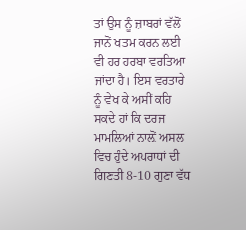ਤਾਂ ਉਸ ਨੂੰ ਜ਼ਾਬਰਾਂ ਵੱਲੋਂ ਜਾਨੋਂ ਖਤਮ ਕਰਨ ਲਈ ਵੀ ਹਰ ਹਰਬਾ ਵਰਤਿਆ ਜਾਂਦਾ ਹੈ। ਇਸ ਵਰਤਾਰੇ ਨੂੰ ਵੇਖ ਕੇ ਅਸੀਂ ਕਹਿ ਸਕਦੇ ਹਾਂ ਕਿ ਦਰਜ ਮਾਮਲਿਆਂ ਨਾਲ਼ੋਂ ਅਸਲ ਵਿਚ ਹੁੰਦੇ ਅਪਰਾਧਾਂ ਦੀ ਗਿਣਤੀ 8-10 ਗੁਣਾ ਵੱਧ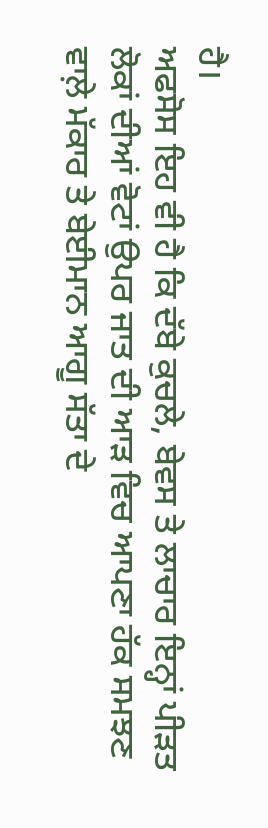ਹੈ।
ਅਫਸੋਸ ਇਹ ਵੀ ਹੈ ਕਿ ਦੱਬੇ ਕੁਚਲੇ, ਬੇਵਸ ਤੇ ਲਾਚਾਰ ਇਨ੍ਹਾਂ ਪੀੜਤ ਲੋਕਾਂ ਦੀਆਂ ਵੋਟਾਂ ਉਪਰ ਜਾਤ ਦੀ ਆੜ ਵਿਚ ਆਪਣਾ ਹੱਕ ਸਮਝਣ ਵਾਲ਼ੇ ਮੱਕਾਰ ਤੇ ਬੇਈਮਾਨ ਆਗੂ ਸੱਤਾ ਦੇ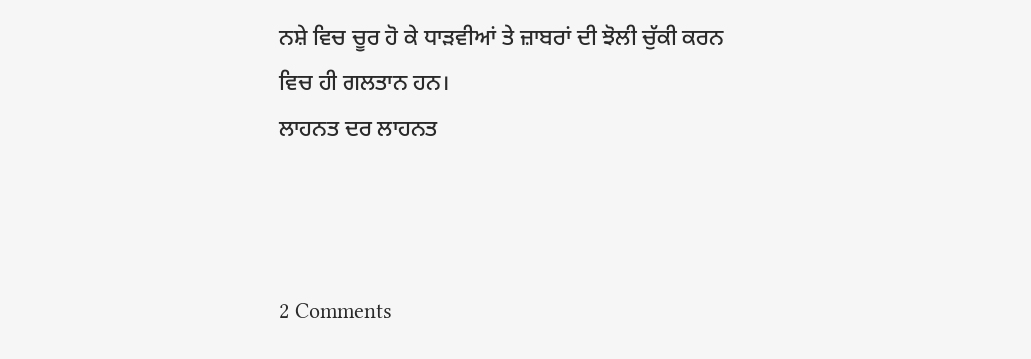ਨਸ਼ੇ ਵਿਚ ਚੂਰ ਹੋ ਕੇ ਧਾੜਵੀਆਂ ਤੇ ਜ਼ਾਬਰਾਂ ਦੀ ਝੋਲੀ ਚੁੱਕੀ ਕਰਨ ਵਿਚ ਹੀ ਗਲਤਾਨ ਹਨ।
ਲਾਹਨਤ ਦਰ ਲਾਹਨਤ



2 Comments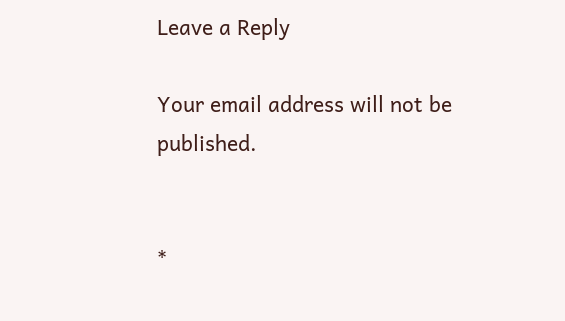Leave a Reply

Your email address will not be published.


*